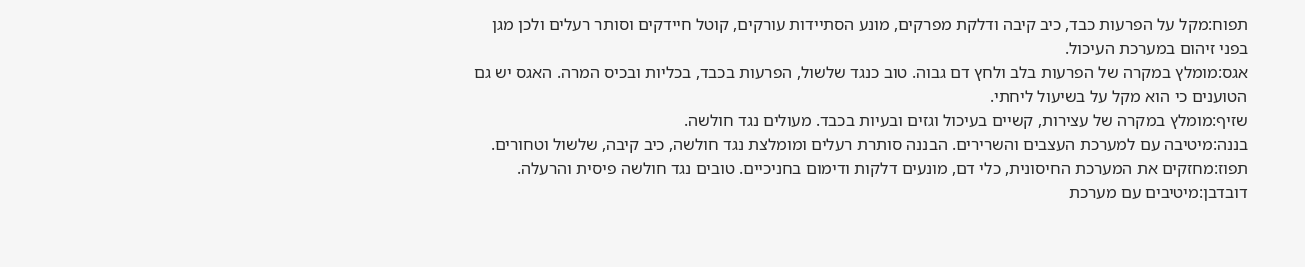תפוח:מקל על הפרעות כבד, כיב קיבה ודלקת מפרקים, מונע הסתיידות עורקים, קוטל חיידקים וסותר רעלים ולכן מגן בפני זיהום במערכת העיכול.
אגס:מומלץ במקרה של הפרעות בלב ולחץ דם גבוה. טוב כנגד שלשול, הפרעות בכבד, בכליות ובכיס המרה. האגס יש גם הטוענים כי הוא מקל על בשיעול ליחתי.
שזיף:מומלץ במקרה של עצירות, קשיים בעיכול וגזים ובעיות בכבד. מעולים נגד חולשה.
בננה:מיטיבה עם למערכת העצבים והשרירים. הבננה סותרת רעלים ומומלצת נגד חולשה, כיב קיבה, שלשול וטחורים.
תפוז:מחזקים את המערכת החיסונית, כלי דם, מונעים דלקות ודימום בחניכיים. טובים נגד חולשה פיסית והרעלה.
דובדבן:מיטיבים עם מערכת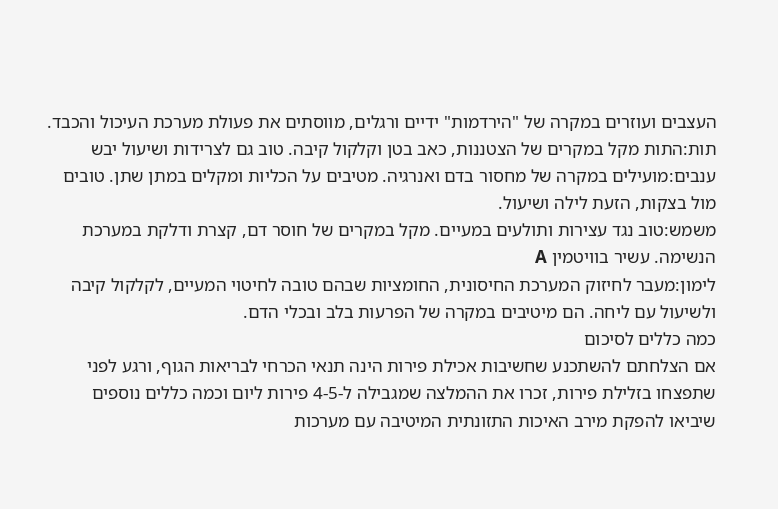העצבים ועוזרים במקרה של "הירדמות" ידיים ורגלים, מווסתים את פעולת מערכת העיכול והכבד.
תות:התות מקל במקרים של הצטננות, כאב בטן וקלקול קיבה. טוב גם לצרידות ושיעול יבש
ענבים:מועילים במקרה של מחסור בדם ואנרגיה. מטיבים על הכליות ומקלים במתן שתן. טובים מול בצקות, הזעת לילה ושיעול.
משמש:טוב נגד עצירות ותולעים במעיים. מקל במקרים של חוסר דם, קצרת ודלקת במערכת הנשימה. עשיר בוויטמין A
לימון:מעבר לחיזוק המערכת החיסונית, החומציות שבהם טובה לחיטוי המעיים, לקלקול קיבה ולשיעול עם ליחה. הם מיטיבים במקרה של הפרעות בלב ובכלי הדם.
כמה כללים לסיכום
אם הצלחתם להשתכנע שחשיבות אכילת פירות הינה תנאי הכרחי לבריאות הגוף, ורגע לפני שתפצחו בזלילת פירות, זכרו את ההמלצה שמגבילה ל-4-5 פירות ליום וכמה כללים נוספים שיביאו להפקת מירב האיכות התזונתית המיטיבה עם מערכות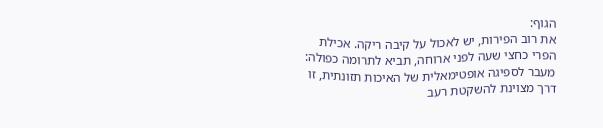הגוף:
את רוב הפירות, יש לאכול על קיבה ריקה. אכילת הפרי כחצי שעה לפני ארוחה, תביא לתרומה כפולה: מעבר לספיגה אופטימאלית של האיכות תזונתית, זו דרך מצוינת להשקטת רעב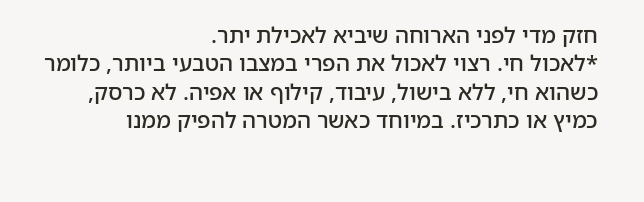חזק מדי לפני הארוחה שיביא לאכילת יתר.
*לאכול חי. רצוי לאכול את הפרי במצבו הטבעי ביותר, כלומר כשהוא חי, ללא בישול, עיבוד, קילוף או אפיה. לא כרסק, כמיץ או כתרכיז. במיוחד כאשר המטרה להפיק ממנו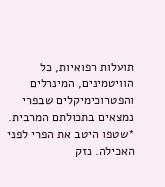תועלות רפואיות, כל הוויטמינים, המינרלים והפטרוכימיקלים שבפרי נמצאים בתכולתם המרבית.
*שטפו היטב את הפרי לפני האכילה. נזק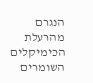הנגרם מהרעלת הכימיקלים השומרים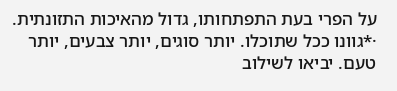על הפרי בעת התפתחותו, גדול מהאיכות התזונתית.
·*גוונו ככל שתוכלו. יותר סוגים, יותר צבעים, יותר טעם. יביאו לשילוב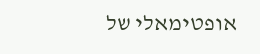אופטימאלי של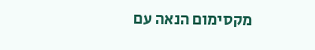מקסימום הנאה עם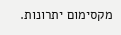מקסימום יתרונות.